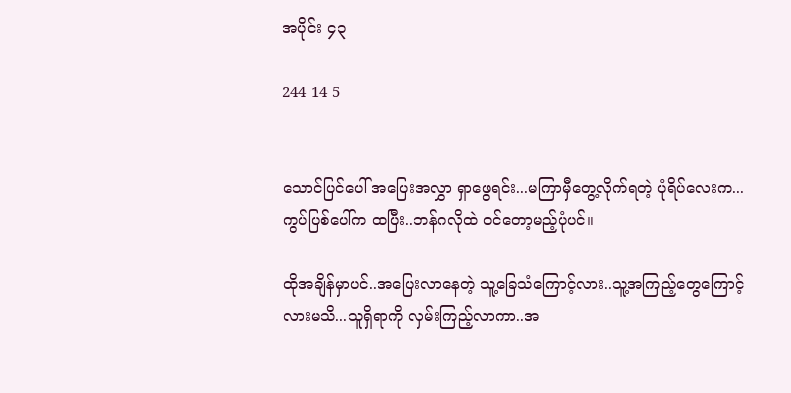အပိုင်း ၄၃

244 14 5


သောင်ပြင်ပေါ် အပြေးအလွှာ ရှာဖွေရင်း...မကြာမှီတွေ့လိုက်ရတဲ့ ပုံရိပ်လေးက...ကွပ်ပြစ်ပေါ်က ထပြီး..ဘန်ဂလိုထဲ ဝင်တော့မည့်ပုံပင်။

ထိုအချိန်မှာပင်..အပြေးလာနေတဲ့ သူ့ခြေသံကြောင့်လား..သူ့အကြည့်တွေကြောင့်လားမသိ...သူရှိရာကို လှမ်းကြည့်လာကာ..အ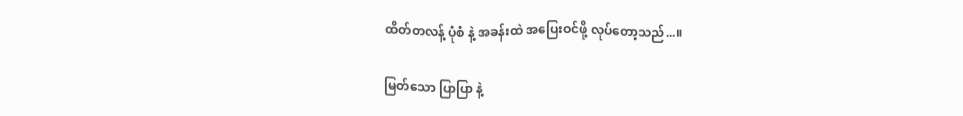ထိတ်တလန့် ပုံစံ နဲ့ အခန်းထဲ အပြေးဝင်ဖို့ လုပ်တော့သည်...။

မြတ်သော ပြာပြာ နဲ့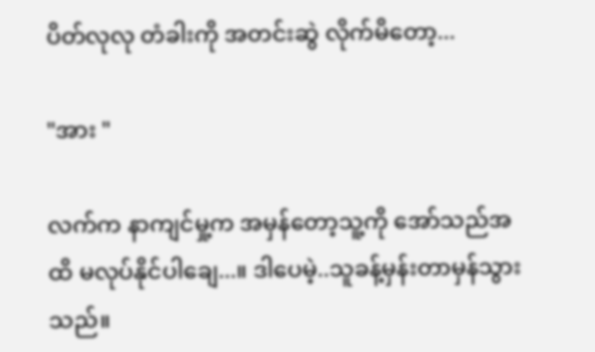ပိတ်လုလု တံခါးကို အတင်းဆွဲ လိုက်မိတော့...

"အား "

လက်က နာကျင်မှု့က အမှန်တော့သူ့ကို အော်သည်အထိ မလုပ်နိုင်ပါချေ...။ ဒါပေမဲ့..သူခန့်မှန်းတာမှန်သွားသည်။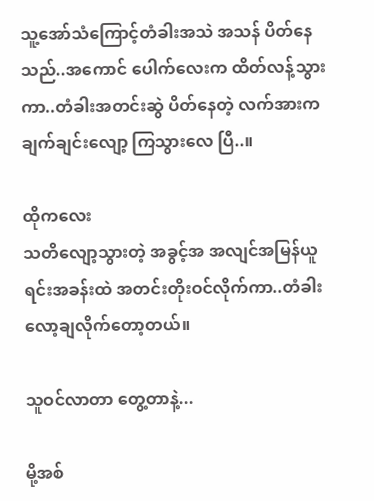သူ့အော်သံကြောင့်တံခါးအသဲ အသန် ပိတ်နေသည်..အကောင် ပေါက်လေးက ထိတ်လန့်သွားကာ..တံခါးအတင်းဆွဲ ပိတ်နေတဲ့ လက်အားကချက်ချင်းလျော့ ကြသွားလေ ပြီ..။

ထိုကလေး
သတိလျော့သွားတဲ့ အခွင့်အ အလျင်အမြန်ယူရင်းအခန်းထဲ အတင်းတိုးဝင်လိုက်ကာ..တံခါးလော့ချလိုက်တော့တယ်။

သူဝင်လာတာ တွေ့တာနဲ့...

မို့အစ်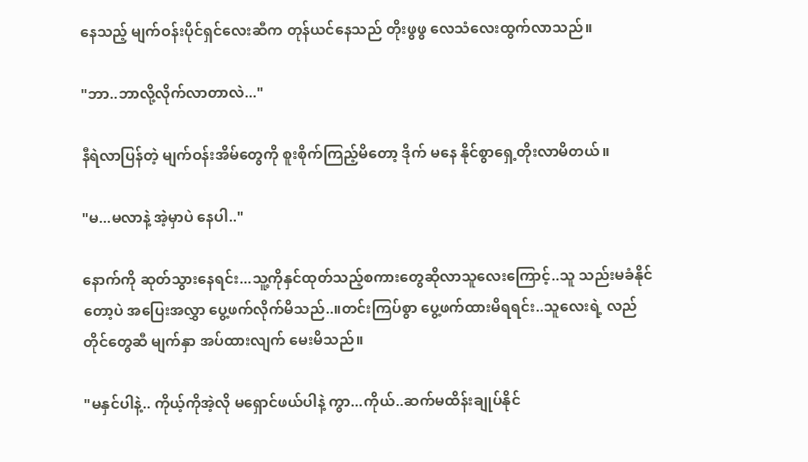နေသည့် မျက်ဝန်းပိုင်ရှင်လေးဆီက တုန်ယင်နေသည် တိုးဖွဖွ လေသံလေးထွက်လာသည်။

"ဘာ..ဘာလို့လိုက်လာတာလဲ..."

နီရဲလာပြန်တဲ့ မျက်ဝန်းအိမ်တွေကို စူးစိုက်ကြည့်မိတော့ ဒိုက် မနေ နိုင်စွာရှေ့တိုးလာမိတယ်။

"မ...မလာနဲ့ အဲ့မှာပဲ နေပါ.."

နောက်ကို ဆုတ်သွားနေရင်း...သူ့ကိုနှင်ထုတ်သည့်စကားတွေဆိုလာသူလေးကြောင့်..သူ သည်းမခံနိုင်တော့ပဲ အပြေးအလွှာ ပွေ့ဖက်လိုက်မိသည်..။တင်းကြပ်စွာ ပွေ့ဖက်ထားမိရရင်း..သူလေးရဲ့ လည်တိုင်တွေဆီ မျက်နှာ အပ်ထားလျက် မေးမိသည်။

"မနှင်ပါနဲ့.. ကိုယ့်ကိုအဲ့လို မရှောင်ဖယ်ပါနဲ့ ကွာ...ကိုယ်..ဆက်မထိန်းချုပ်နိုင်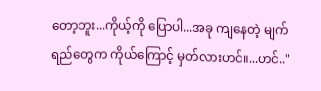တော့ဘူး...ကိုယ့်ကို ပြောပါ...အခု ကျနေတဲ့ မျက်ရည်တွေက ကိုယ်ကြောင့် မှတ်လားဟင်။...ဟင်.."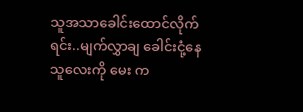သူအသာခေါင်းထောင်လိုက်ရင်း..မျက်လွှာချ ခေါင်းငုံ့နေ
သူလေးကို မေး က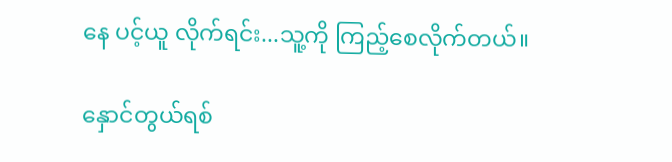နေ ပင့်ယူ လိုက်ရင်း...သူ့ကို ကြည့်စေလိုက်တယ်။

နှောင်တွယ်ရစ်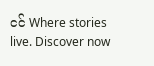ငင် Where stories live. Discover now